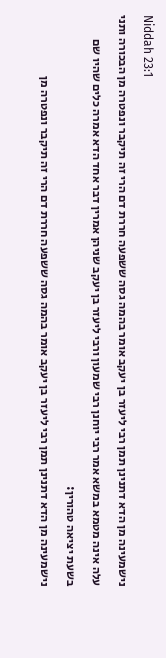Niddah 23:1
נישמעינה מן הדא דתנינן תמן רבי ליעזר בן יעקב אומר בהמה גסה ששפעה חררת דם הרי זה תיקבר ונפטרה מן הבכורה ותני עלה אינה מטמא במשא אמר רבי יוחנן רבי שמעון ורבי ליעזר בן יעקב שניהן אמרין דבר אחד הדא אמרה כלים שהיו שם בשעת יציאה טהורין:
נישמעינה מן הדא דתנינן תמן רבי ליעזר בן יעקב אומר בהמה גסה ששפעה חררת דם הרי זה תיקבר ונפטרה מן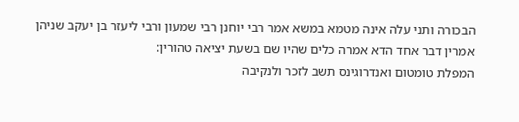הבכורה ותני עלה אינה מטמא במשא אמר רבי יוחנן רבי שמעון ורבי ליעזר בן יעקב שניהן אמרין דבר אחד הדא אמרה כלים שהיו שם בשעת יציאה טהורין:
המפלת טומטום ואנדרוגינס תשב לזכר ולנקיבה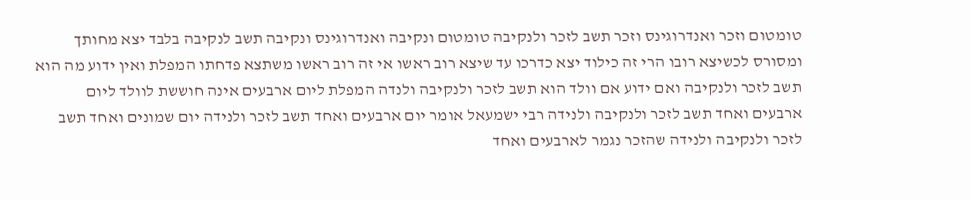טומטום וזכר ואנדרוגינס וזכר תשב לזכר ולנקיבה טומטום ונקיבה ואנדרוגינס ונקיבה תשב לנקיבה בלבד יצא מחותך ומסורס לכשיצא רובו הרי זה כילוד יצא כדרכו עד שיצא רוב ראשו אי זה רוב ראשו משתצא פדחתו המפלת ואין ידוע מה הוא תשב לזכר ולנקיבה ואם ידוע אם וולד הוא תשב לזכר ולנקיבה ולנדה המפלת ליום ארבעים אינה חוששת לוולד ליום ארבעים ואחד תשב לזכר ולנקיבה ולנידה רבי ישמעאל אומר יום ארבעים ואחד תשב לזכר ולנידה יום שמונים ואחד תשב לזכר ולנקיבה ולנידה שהזכר נגמר לארבעים ואחד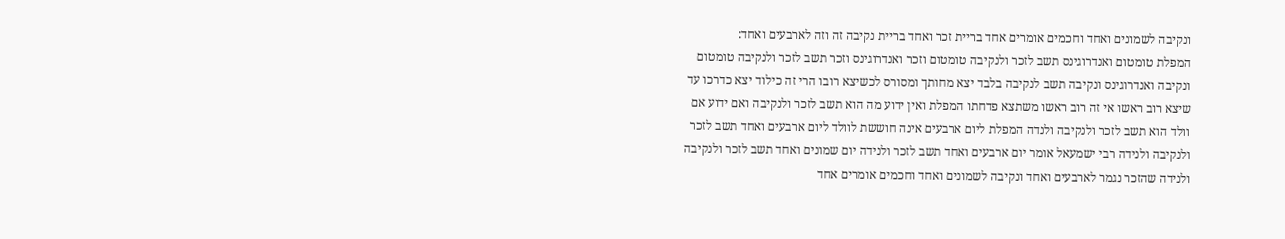ונקיבה לשמונים ואחד וחכמים אומרים אחד בריית זכר ואחד בריית נקיבה זה וזה לארבעים ואחד:
המפלת טומטום ואנדרוגינס תשב לזכר ולנקיבה טומטום וזכר ואנדרוגינס וזכר תשב לזכר ולנקיבה טומטום ונקיבה ואנדרוגינס ונקיבה תשב לנקיבה בלבד יצא מחותך ומסורס לכשיצא רובו הרי זה כילוד יצא כדרכו עד שיצא רוב ראשו אי זה רוב ראשו משתצא פדחתו המפלת ואין ידוע מה הוא תשב לזכר ולנקיבה ואם ידוע אם וולד הוא תשב לזכר ולנקיבה ולנדה המפלת ליום ארבעים אינה חוששת לוולד ליום ארבעים ואחד תשב לזכר ולנקיבה ולנידה רבי ישמעאל אומר יום ארבעים ואחד תשב לזכר ולנידה יום שמונים ואחד תשב לזכר ולנקיבה ולנידה שהזכר נגמר לארבעים ואחד ונקיבה לשמונים ואחד וחכמים אומרים אחד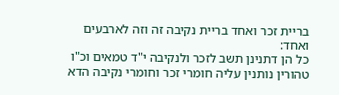בריית זכר ואחד בריית נקיבה זה וזה לארבעים ואחד:
כל הן דתנינן תשב לזכר ולנקיבה י"ד טמאים וכ"ו טהורין נותנין עליה חומרי זכר וחומרי נקיבה הדא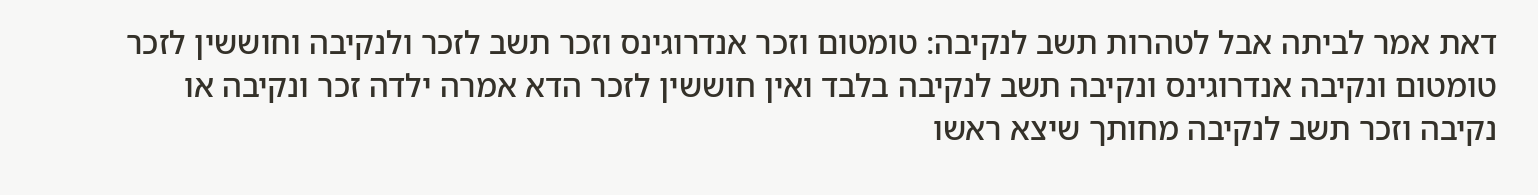דאת אמר לביתה אבל לטהרות תשב לנקיבה: טומטום וזכר אנדרוגינס וזכר תשב לזכר ולנקיבה וחוששין לזכר טומטום ונקיבה אנדרוגינס ונקיבה תשב לנקיבה בלבד ואין חוששין לזכר הדא אמרה ילדה זכר ונקיבה או נקיבה וזכר תשב לנקיבה מחותך שיצא ראשו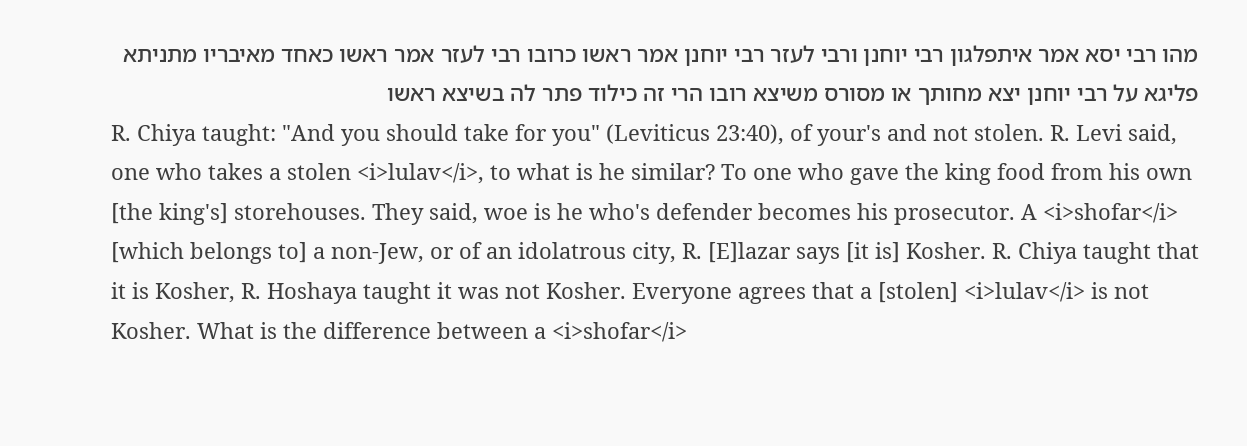מהו רבי יסא אמר איתפלגון רבי יוחנן ורבי לעזר רבי יוחנן אמר ראשו כרובו רבי לעזר אמר ראשו כאחד מאיבריו מתניתא פליגא על רבי יוחנן יצא מחותך או מסורס משיצא רובו הרי זה כילוד פתר לה בשיצא ראשו
R. Chiya taught: "And you should take for you" (Leviticus 23:40), of your's and not stolen. R. Levi said, one who takes a stolen <i>lulav</i>, to what is he similar? To one who gave the king food from his own [the king's] storehouses. They said, woe is he who's defender becomes his prosecutor. A <i>shofar</i> [which belongs to] a non-Jew, or of an idolatrous city, R. [E]lazar says [it is] Kosher. R. Chiya taught that it is Kosher, R. Hoshaya taught it was not Kosher. Everyone agrees that a [stolen] <i>lulav</i> is not Kosher. What is the difference between a <i>shofar</i>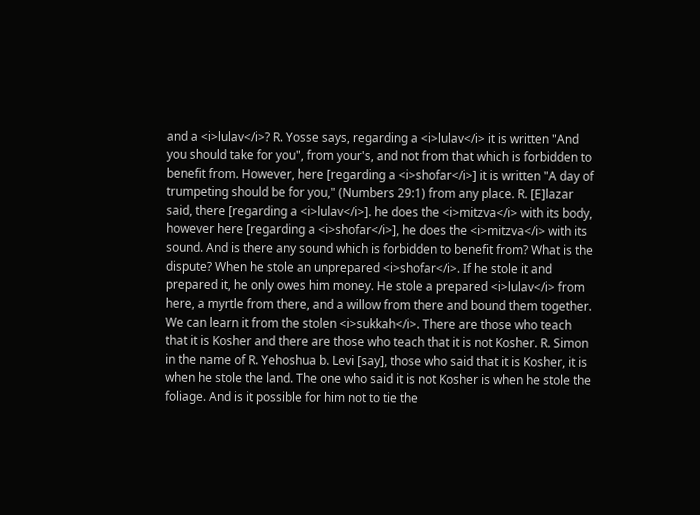and a <i>lulav</i>? R. Yosse says, regarding a <i>lulav</i> it is written "And you should take for you", from your's, and not from that which is forbidden to benefit from. However, here [regarding a <i>shofar</i>] it is written "A day of trumpeting should be for you," (Numbers 29:1) from any place. R. [E]lazar said, there [regarding a <i>lulav</i>]. he does the <i>mitzva</i> with its body, however here [regarding a <i>shofar</i>], he does the <i>mitzva</i> with its sound. And is there any sound which is forbidden to benefit from? What is the dispute? When he stole an unprepared <i>shofar</i>. If he stole it and prepared it, he only owes him money. He stole a prepared <i>lulav</i> from here, a myrtle from there, and a willow from there and bound them together. We can learn it from the stolen <i>sukkah</i>. There are those who teach that it is Kosher and there are those who teach that it is not Kosher. R. Simon in the name of R. Yehoshua b. Levi [say], those who said that it is Kosher, it is when he stole the land. The one who said it is not Kosher is when he stole the foliage. And is it possible for him not to tie the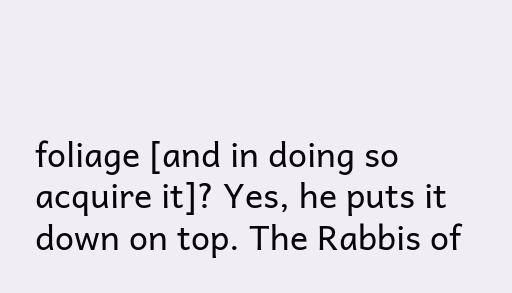foliage [and in doing so acquire it]? Yes, he puts it down on top. The Rabbis of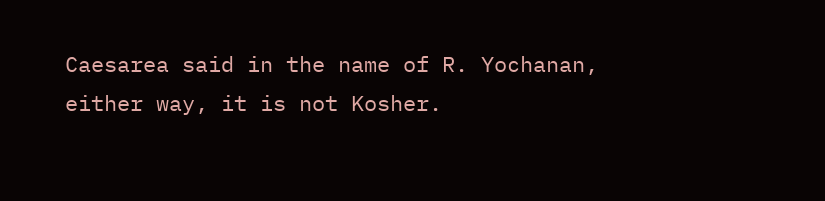Caesarea said in the name of R. Yochanan, either way, it is not Kosher.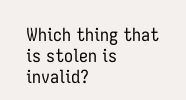Which thing that is stolen is invalid?